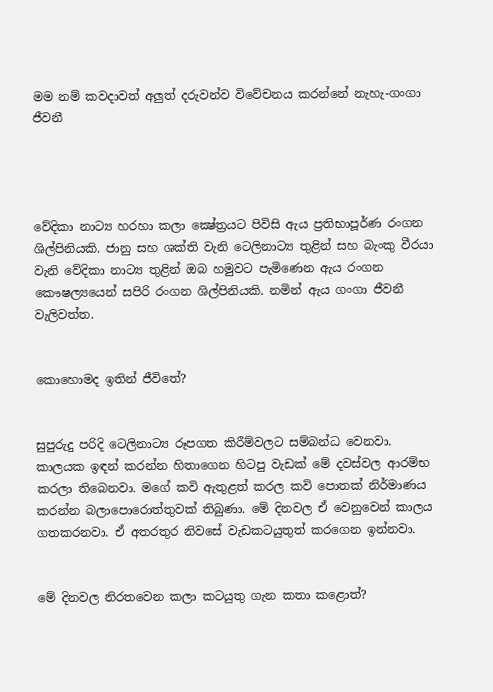මම නම් කවදාවත් අලුත් දරුවන්ව විවේචනය කරන්නේ නැහැ-ගංගා ජීවනී




වේදිකා නාට්‍ය හරහා කලා ක්‍ෂේත්‍රයට පිවිසි ඇය ප්‍රතිභාපූර්ණ රංගන ශිල්පිනියකි. ජානු සහ ශක්ති වැනි ටෙලිනාට්‍ය තුළින් සහ බැංකු වීරයා වැනි වේදිකා නාට්‍ය තුළින් ඔබ හමුවට පැමිණෙන ඇය රංගන කෞෂල්‍යයෙන් සපිරි රංගන ශිල්පිනියකි. නමින් ඇය ගංගා ජීවනී වැලිවත්ත.


කොහොමද ඉතින් ජීවිතේ?


සුපුරුදු පරිදි ටෙලිනාට්‍ය රූපගත කිරීම්වලට සම්බන්ධ වෙනවා. කාලයක ඉඳන් කරන්න හිතාගෙන හිටපු වැඩක් මේ දවස්වල ආරම්භ කරලා තිබෙනවා. මගේ කවි ඇතුළත් කරල කවි පොතක් නිර්මාණය කරන්න බලාපොරොත්තුවක් තිබුණා. මේ දිනවල ඒ වෙනුවෙන් කාලය ගතකරනවා. ඒ අතරතුර නිවසේ වැඩකටයුතුත් කරගෙන ඉන්නවා.


මේ දිනවල නිරතවෙන කලා කටයුතු ගැන කතා කළොත්?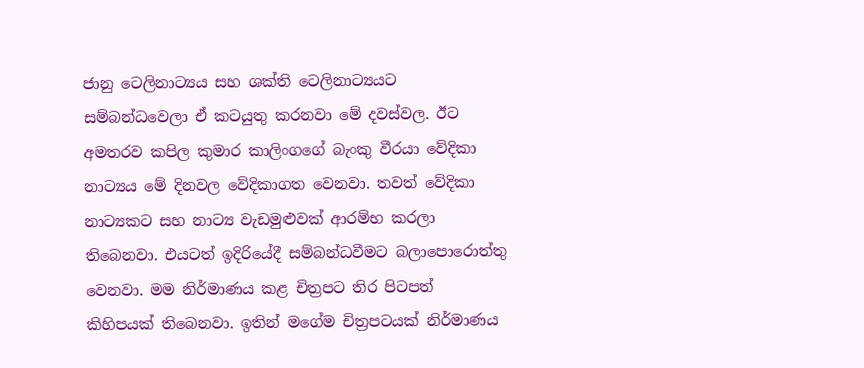ජානු ටෙලිනාට්‍යය සහ ශක්ති ටෙලිනාට්‍යයට සම්බන්ධවෙලා ඒ කටයුතු කරනවා මේ දවස්වල. ඊට අමතරව කපිල කුමාර කාලිංගගේ බැංකු වීරයා වේදිකා නාට්‍යය මේ දිනවල වේදිකාගත වෙනවා. තවත් වේදිකා නාට්‍යකට සහ නාට්‍ය වැඩමුළුවක් ආරම්භ කරලා තිබෙනවා. එයටත් ඉදිරියේදී සම්බන්ධවීමට බලාපොරොත්තු වෙනවා. මම නිර්මාණය කළ චිත්‍රපට තිර පිටපත් කිහිපයක් තිබෙනවා. ඉතින් මගේම චිත්‍රපටයක් නිර්මාණය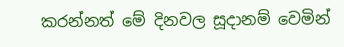කරන්නත් මේ දිනවල සූදානම් වෙමින්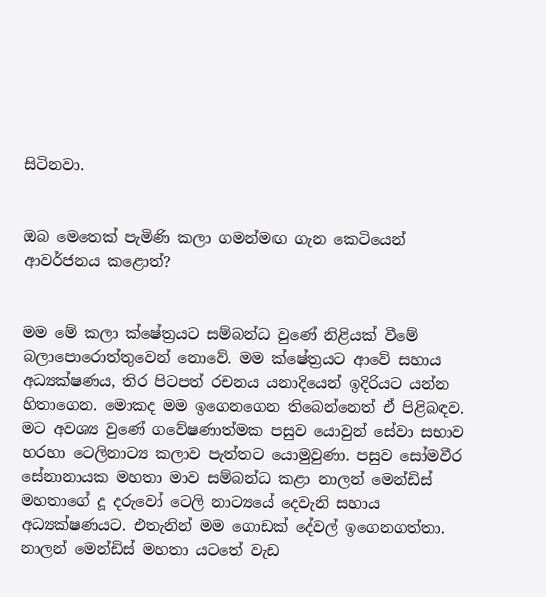සිටිනවා.


ඔබ මෙතෙක් පැමිණි කලා ගමන්මඟ ගැන කෙටියෙන් ආවර්ජනය කළොත්?


මම මේ කලා ක්ෂේත්‍රයට සම්බන්ධ වුණේ නිළියක් වීමේ බලාපොරොත්තුවෙන් නොවේ. මම ක්ෂේත්‍රයට ආවේ සහාය අධ්‍යක්ෂණය, තිර පිටපත් රචනය යනාදියෙන් ඉදිරියට යන්න හිතාගෙන. මොකද මම ඉගෙනගෙන තිබෙන්නෙත් ඒ පිළිබඳව. මට අවශ්‍ය වුණේ ගවේෂණාත්මක පසුව යොවුන් සේවා සභාව හරහා ටෙලිනාට්‍ය කලාව පැත්තට යොමුවුණා. පසුව සෝමවීර සේනානායක මහතා මාව සම්බන්ධ කළා නාලන් මෙන්ඩිස් මහතාගේ දූ දරුවෝ ටෙලි නාට්‍යයේ දෙවැනි සහාය අධ්‍යක්ෂණයට. එතැනින් මම ගොඩක් දේවල් ඉගෙනගත්තා. නාලන් මෙන්ඩිස් මහතා යටතේ වැඩ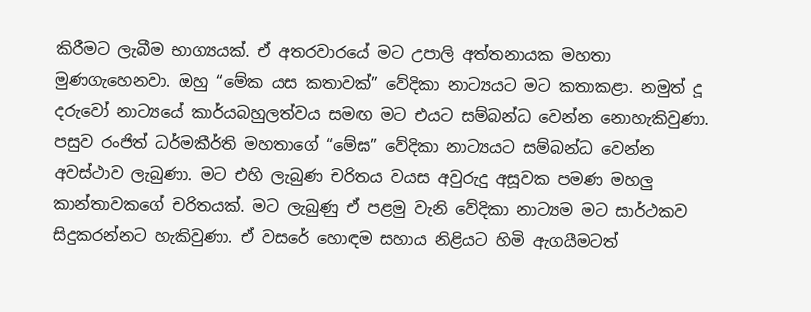කිරීමට ලැබීම භාග්‍යයක්. ඒ අතරවාරයේ මට උපාලි අත්තනායක මහතා මුණගැහෙනවා. ඔහු “මේක යස කතාවක්” වේදිකා නාට්‍යයට මට කතාකළා. නමුත් දූ දරුවෝ නාට්‍යයේ කාර්යබහුලත්වය සමඟ මට එයට සම්බන්ධ වෙන්න නොහැකිවුණා. පසුව රංජිත් ධර්මකීර්ති මහතාගේ “මේඝ” වේදිකා නාට්‍යයට සම්බන්ධ වෙන්න අවස්ථාව ලැබුණා. මට එහි ලැබුණ චරිතය වයස අවුරුදු අසූවක පමණ මහලු කාන්තාවකගේ චරිතයක්. මට ලැබුණු ඒ පළමු වැනි වේදිකා නාට්‍යම මට සාර්ථකව සිදුකරන්නට හැකිවුණා. ඒ වසරේ හොඳම සහාය නිළියට හිමි ඇගයීමටත්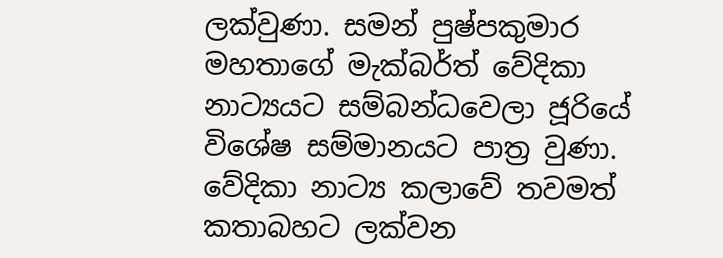ලක්වුණා. සමන් පුෂ්පකුමාර මහතාගේ මැක්බර්ත් වේදිකා නාට්‍යයට සම්බන්ධවෙලා ජූරියේ විශේෂ සම්මානයට පාත්‍ර වුණා. වේදිකා නාට්‍ය කලාවේ තවමත් කතාබහට ලක්වන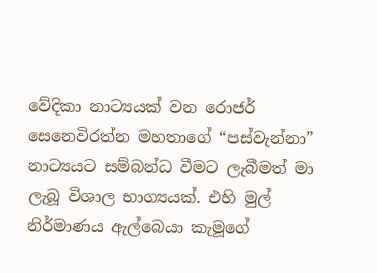වේදිකා නාට්‍යයක් වන රොජර් සෙනෙවිරත්න මහතාගේ “පස්වැන්නා” නාට්‍යයට සම්බන්ධ වීමට ලැබීමත් මා ලැබූ විශාල භාග්‍යයක්. එහි මුල් නිර්මාණය ඇල්බෙයා කැමූගේ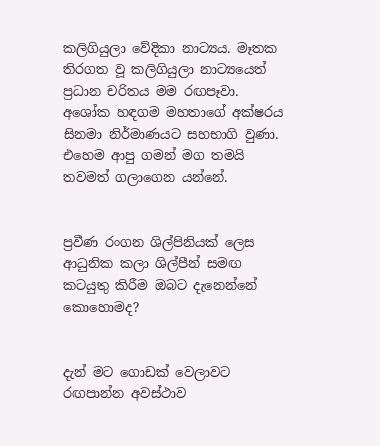කලිගියුලා වේදිකා නාට්‍යය. මෑතක තිරගත වූ කලිගියුලා නාට්‍යයෙත් ප්‍රධාන චරිතය මම රඟපෑවා. අශෝක හඳගම මහතාගේ අක්ෂරය සිනමා නිර්මාණයට සහභාගි වුණා. එහෙම ආපු ගමන් මග තමයි තවමත් ගලාගෙන යන්නේ.


ප්‍රවීණ රංගන ශිල්පිනියක් ලෙස ආධුනික කලා ශිල්පීන් සමඟ කටයුතු කිරීම ඔබට දැනෙන්නේ කොහොමද?


දැන් මට ගොඩක් වෙලාවට රඟපාන්න අවස්ථාව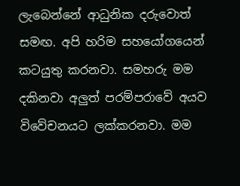ලැබෙන්නේ ආධුනික දරුවොත් සමඟ. අපි හරිම සහයෝගයෙන් කටයුතු කරනවා. සමහරු මම දකිනවා අලුත් පරම්පරාවේ අයව විවේචනයට ලක්කරනවා. මම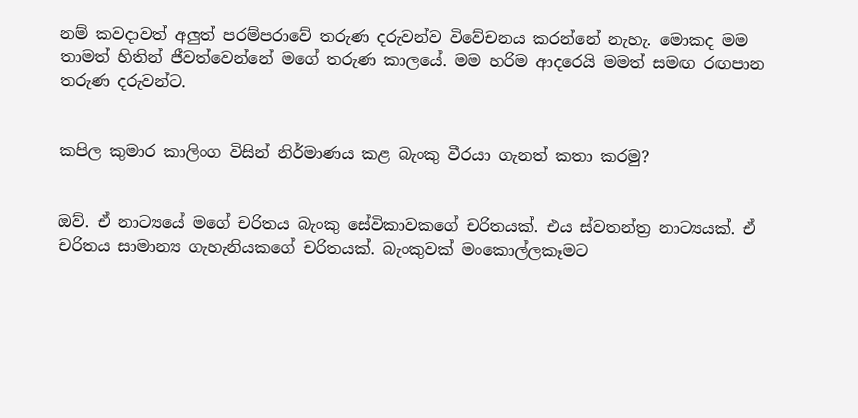නම් කවදාවත් අලුත් පරම්පරාවේ තරුණ දරුවන්ව විවේචනය කරන්නේ නැහැ. මොකද මම තාමත් හිතින් ජීවත්වෙන්නේ මගේ තරුණ කාලයේ. මම හරිම ආදරෙයි මමත් සමඟ රඟපාන තරුණ දරුවන්ට.


කපිල කුමාර කාලිංග විසින් නිර්මාණය කළ බැංකු වීරයා ගැනත් කතා කරමු?


ඔව්. ඒ නාට්‍යයේ මගේ චරිතය බැංකු සේවිකාවකගේ චරිතයක්. එය ස්වතන්ත්‍ර නාට්‍යයක්. ඒ චරිතය සාමාන්‍ය ගැහැනියකගේ චරිතයක්. බැංකුවක් මංකොල්ලකෑමට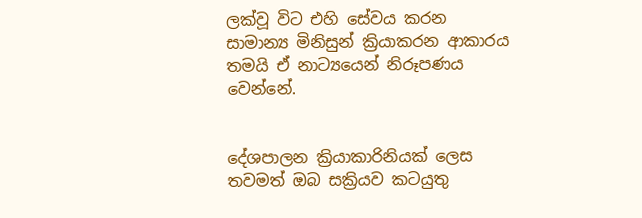ලක්වූ විට එහි සේවය කරන සාමාන්‍ය මිනිසුන් ක්‍රියාකරන ආකාරය තමයි ඒ නාට්‍යයෙන් නිරූපණය වෙන්නේ.


දේශපාලන ක්‍රියාකාරිනියක් ලෙස තවමත් ඔබ සක්‍රියව කටයුතු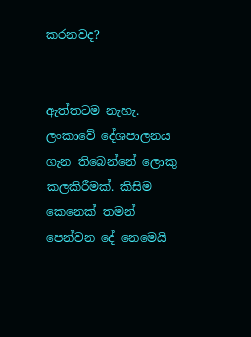කරනවද?


ඇත්තටම නැහැ. ලංකාවේ දේශපාලනය ගැන තිබෙන්නේ ලොකු කලකිරීමක්. කිසිම කෙනෙක් තමන් පෙන්වන දේ නෙමෙයි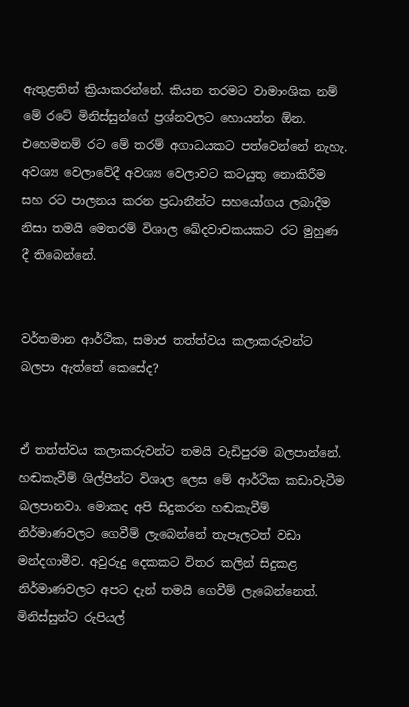ඇතුළතින් ක්‍රියාකරන්නේ. කියන තරමට වාමාංශික නම් මේ රටේ මිනිස්සුන්ගේ ප්‍රශ්නවලට හොයන්න ඕන. එහෙමනම් රට මේ තරම් අගාධයකට පත්වෙන්නේ නැහැ. අවශ්‍ය වෙලාවේදී අවශ්‍ය වෙලාවට කටයුතු නොකිරීම සහ රට පාලනය කරන ප්‍රධානීන්ට සහයෝගය ලබාදීම නිසා තමයි මෙතරම් විශාල ඛේදවාචකයකට රට මුහුණ දී තිබෙන්නේ.


වර්තමාන ආර්ථික, සමාජ තත්ත්වය කලාකරුවන්ට බලපා ඇත්තේ කෙසේද?


ඒ තත්ත්වය කලාකරුවන්ට තමයි වැඩිපුරම බලපාන්නේ. හඬකැවීම් ශිල්පීන්ට විශාල ලෙස මේ ආර්ථික කඩාවැටීම බලපානවා. මොකද අපි සිදුකරන හඬකැවීම් නිර්මාණවලට ගෙවීම් ලැබෙන්නේ තැපෑලටත් වඩා මන්දගාමීව. අවුරුදු දෙකකට විතර කලින් සිදුකළ නිර්මාණවලට අපට දැන් තමයි ගෙවීම් ලැබෙන්නෙත්. මිනිස්සුන්ට රුපියල්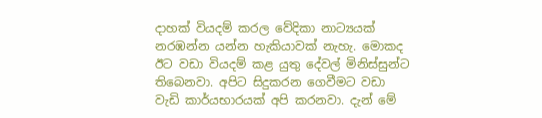දාහක් වියදම් කරල වේදිකා නාට්‍යයක් නරඹන්න යන්න හැකියාවක් නැහැ. මොකද ඊට වඩා වියදම් කළ යුතු දේවල් මිනිස්සුන්ට තිබෙනවා. අපිට සිදුකරන ගෙවීමට වඩා වැඩි කාර්යභාරයක් අපි කරනවා. දැන් මේ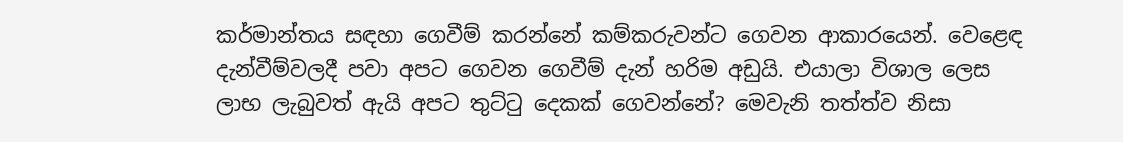කර්මාන්තය සඳහා ගෙවීම් කරන්නේ කම්කරුවන්ට ගෙවන ආකාරයෙන්. වෙළෙඳ දැන්වීම්වලදී පවා අපට ගෙවන ගෙවීම් දැන් හරිම අඩුයි. එයාලා විශාල ලෙස ලාභ ලැබුවත් ඇයි අපට තුට්ටු දෙකක් ගෙවන්නේ? මෙවැනි තත්ත්ව නිසා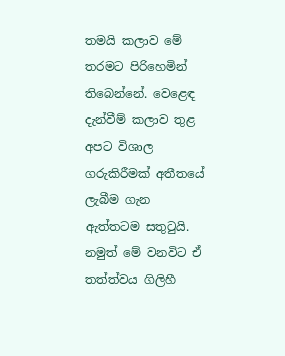තමයි කලාව මේ තරමට පිරිහෙමින් තිබෙන්නේ. වෙළෙඳ දැන්වීම් කලාව තුළ අපට විශාල ගරුකිරීමක් අතීතයේ ලැබීම ගැන ඇත්තටම සතුටුයි. නමුත් මේ වනවිට ඒ තත්ත්වය ගිලිහී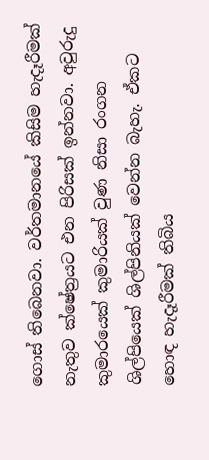ගොස් තිබෙනවා. වර්තමානයේ කිසිම හැදෑරීමක් නැතුව ක්ෂේත්‍රයට එන පිරිසක් ඉන්නවා. අවුරුදු කුමාරයෙක් කුමාරියක් වුණ නිසා රංගන ශිල්පියෙක් ශිල්පිනියක් වෙන්න බැහැ. ඒකට හොඳ හැදෑරීමක් තිබිය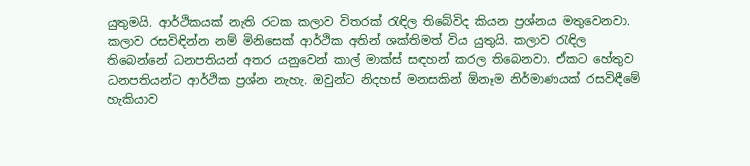යුතුමයි. ආර්ථිකයක් නැති රටක කලාව විතරක් රැඳිල තිබේවිද කියන ප්‍රශ්නය මතුවෙනවා. කලාව රසවිඳින්න නම් මිනිසෙක් ආර්ථික අතින් ශක්තිමත් විය යුතුයි. කලාව රැඳිල තිබෙන්නේ ධනපතියන් අතර යනුවෙන් කාල් මාක්ස් සඳහන් කරල තිබෙනවා. ඒකට හේතුව ධනපතියන්ට ආර්ථික ප්‍රශ්න නැහැ. ඔවුන්ට නිදහස් මනසකින් ඕනෑම නිර්මාණයක් රසවිඳීමේ හැකියාව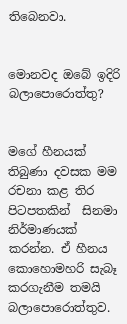තිබෙනවා.


මොනවද ඔබේ ඉදිරි බලාපොරොත්තු?


මගේ හීනයක් තිබුණා දවසක මම රචනා කළ තිර පිටපතකින්  සිනමා නිර්මාණයක් කරන්න. ඒ හීනය කොහොමහරි සැබෑ කරගැනීම තමයි බලාපොරොත්තුව.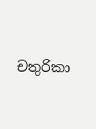චතුරිකා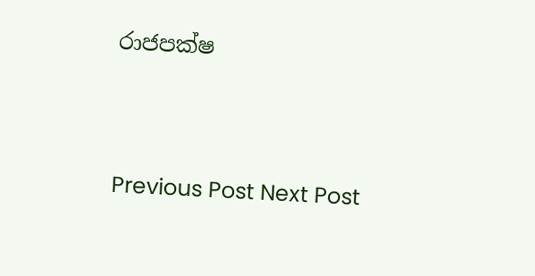රාජපක්ෂ




Previous Post Next Post